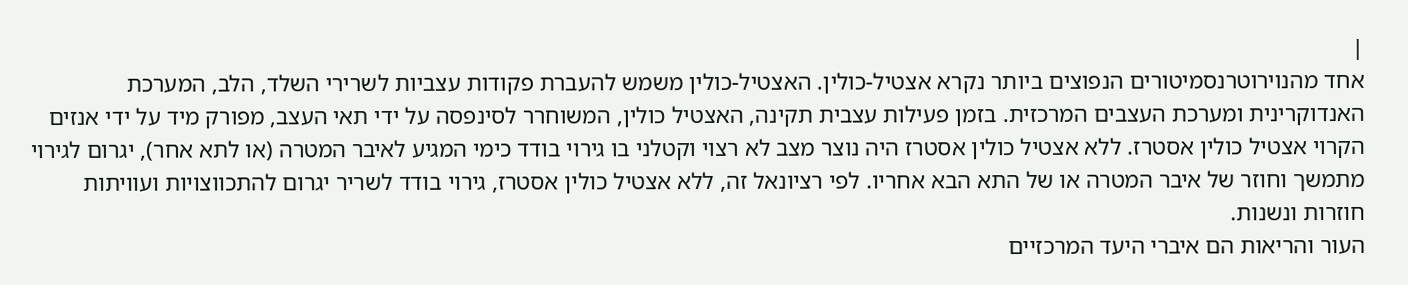|
אחד מהנוירוטרנסמיטורים הנפוצים ביותר נקרא אצטיל-כולין. האצטיל-כולין משמש להעברת פקודות עצביות לשרירי השלד, הלב, המערכת האנדוקרינית ומערכת העצבים המרכזית. בזמן פעילות עצבית תקינה, האצטיל כולין, המשוחרר לסינפסה על ידי תאי העצב, מפורק מיד על ידי אנזים הקרוי אצטיל כולין אסטרז. ללא אצטיל כולין אסטרז היה נוצר מצב לא רצוי וקטלני בו גירוי בודד כימי המגיע לאיבר המטרה (או לתא אחר), יגרום לגירוי מתמשך וחוזר של איבר המטרה או של התא הבא אחריו. לפי רציונאל זה, ללא אצטיל כולין אסטרז, גירוי בודד לשריר יגרום להתכווצויות ועוויתות חוזרות ונשנות.
העור והריאות הם איברי היעד המרכזיים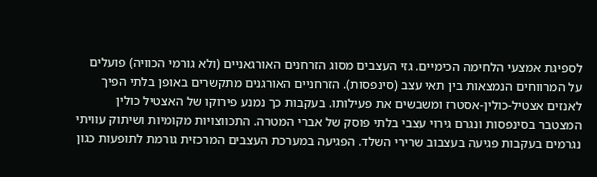לספיגת אמצעי הלחימה הכימיים. גזי העצבים מסוג הזרחנים האורגאניים (ולא גורמי הכוויה) פועלים על המרווחים הנמצאות בין תאי עצב (סינפסות). הזרחניים האורגנים מתקשרים באופן בלתי הפיך לאנזים אצטיל-כולין-אסטרז ומשבשים את פעילותו. בעקבות כך נמנע פירוקו של האצטיל כולין המצטבר בסינפסות ונגרם גירוי עצבי בלתי פוסק של אברי המטרה. התכווצויות מקומיות ושיתוק עוויתי נגרמים בעקבות פגיעה בעצבוב שרירי השלד. הפגיעה במערכת העצבים המרכזית גורמת לתופעות כגון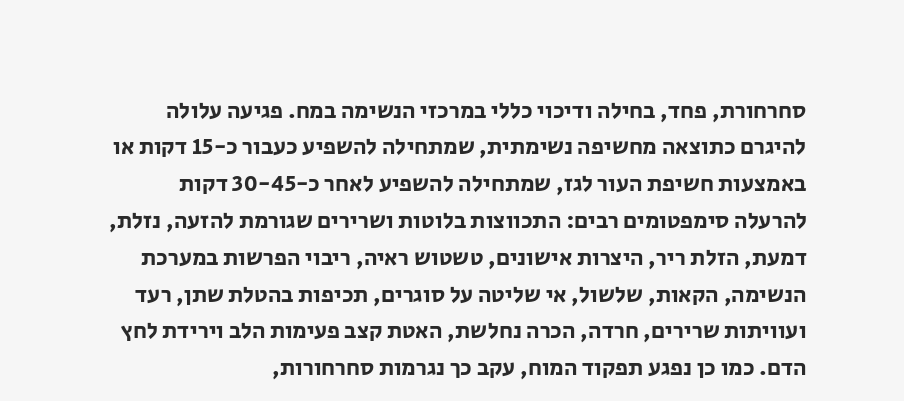סחרחורת, פחד, בחילה ודיכוי כללי במרכזי הנשימה במח. פגיעה עלולה להיגרם כתוצאה מחשיפה נשימתית, שמתחילה להשפיע כעבור כ-15 דקות או באמצעות חשיפת העור לגז, שמתחילה להשפיע לאחר כ-30-45 דקות
להרעלה סימפטומים רבים: התכווצות בלוטות ושרירים שגורמת להזעה, נזלת, דמעת, הזלת ריר, היצרות אישונים, טשטוש ראיה, ריבוי הפרשות במערכת הנשימה, הקאות, שלשול, אי שליטה על סוגרים, תכיפות בהטלת שתן, רעד ועוויתות שרירים, חרדה, הכרה נחלשת, האטת קצב פעימות הלב וירידת לחץ הדם. כמו כן נפגע תפקוד המוח, עקב כך נגרמות סחרחורות,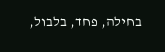בחילה, פחד, בלבול,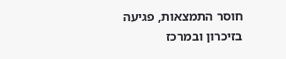חוסר התמצאות, פגיעה בזיכרון ובמרכז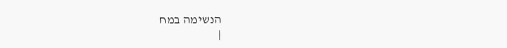הנשימה במח
|